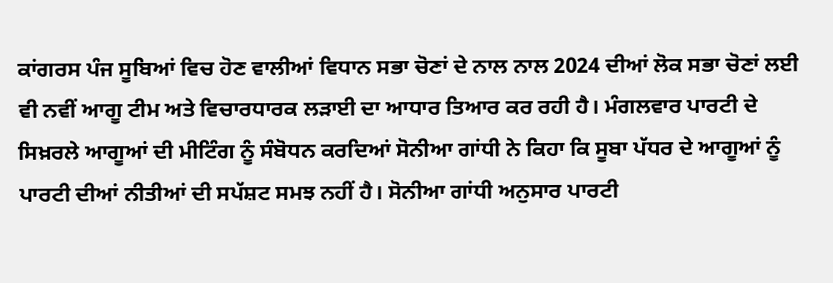ਕਾਂਗਰਸ ਪੰਜ ਸੂਬਿਆਂ ਵਿਚ ਹੋਣ ਵਾਲੀਆਂ ਵਿਧਾਨ ਸਭਾ ਚੋਣਾਂ ਦੇ ਨਾਲ ਨਾਲ 2024 ਦੀਆਂ ਲੋਕ ਸਭਾ ਚੋਣਾਂ ਲਈ ਵੀ ਨਵੀਂ ਆਗੂ ਟੀਮ ਅਤੇ ਵਿਚਾਰਧਾਰਕ ਲੜਾਈ ਦਾ ਆਧਾਰ ਤਿਆਰ ਕਰ ਰਹੀ ਹੈ। ਮੰਗਲਵਾਰ ਪਾਰਟੀ ਦੇ ਸਿਖ਼ਰਲੇ ਆਗੂਆਂ ਦੀ ਮੀਟਿੰਗ ਨੂੰ ਸੰਬੋਧਨ ਕਰਦਿਆਂ ਸੋਨੀਆ ਗਾਂਧੀ ਨੇ ਕਿਹਾ ਕਿ ਸੂਬਾ ਪੱਧਰ ਦੇ ਆਗੂਆਂ ਨੂੰ ਪਾਰਟੀ ਦੀਆਂ ਨੀਤੀਆਂ ਦੀ ਸਪੱਸ਼ਟ ਸਮਝ ਨਹੀਂ ਹੈ। ਸੋਨੀਆ ਗਾਂਧੀ ਅਨੁਸਾਰ ਪਾਰਟੀ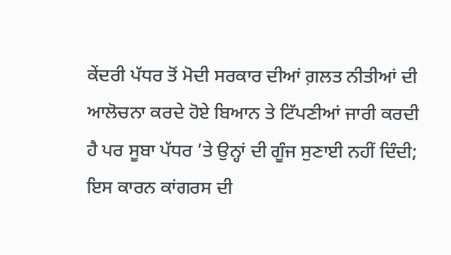ਕੇਂਦਰੀ ਪੱਧਰ ਤੋਂ ਮੋਦੀ ਸਰਕਾਰ ਦੀਆਂ ਗ਼ਲਤ ਨੀਤੀਆਂ ਦੀ ਆਲੋਚਨਾ ਕਰਦੇ ਹੋਏ ਬਿਆਨ ਤੇ ਟਿੱਪਣੀਆਂ ਜਾਰੀ ਕਰਦੀ ਹੈ ਪਰ ਸੂਬਾ ਪੱਧਰ ’ਤੇ ਉਨ੍ਹਾਂ ਦੀ ਗੂੰਜ ਸੁਣਾਈ ਨਹੀਂ ਦਿੰਦੀ; ਇਸ ਕਾਰਨ ਕਾਂਗਰਸ ਦੀ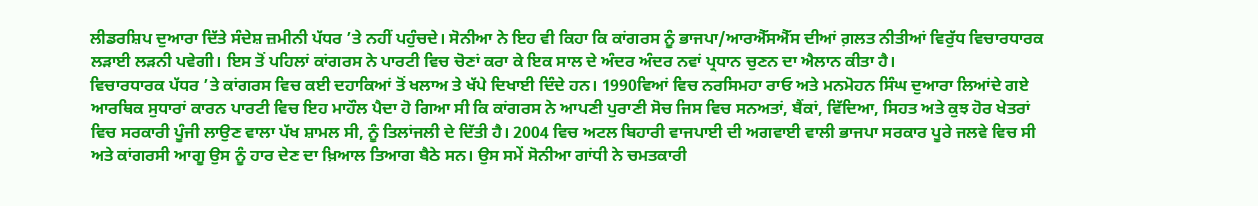ਲੀਡਰਸ਼ਿਪ ਦੁਆਰਾ ਦਿੱਤੇ ਸੰਦੇਸ਼ ਜ਼ਮੀਨੀ ਪੱਧਰ ’ਤੇ ਨਹੀਂ ਪਹੁੰਚਦੇ। ਸੋਨੀਆ ਨੇ ਇਹ ਵੀ ਕਿਹਾ ਕਿ ਕਾਂਗਰਸ ਨੂੰ ਭਾਜਪਾ/ਆਰਐੱਸਐੱਸ ਦੀਆਂ ਗ਼ਲਤ ਨੀਤੀਆਂ ਵਿਰੁੱਧ ਵਿਚਾਰਧਾਰਕ ਲੜਾਈ ਲੜਨੀ ਪਵੇਗੀ। ਇਸ ਤੋਂ ਪਹਿਲਾਂ ਕਾਂਗਰਸ ਨੇ ਪਾਰਟੀ ਵਿਚ ਚੋਣਾਂ ਕਰਾ ਕੇ ਇਕ ਸਾਲ ਦੇ ਅੰਦਰ ਅੰਦਰ ਨਵਾਂ ਪ੍ਰਧਾਨ ਚੁਣਨ ਦਾ ਐਲਾਨ ਕੀਤਾ ਹੈ।
ਵਿਚਾਰਧਾਰਕ ਪੱਧਰ ’ਤੇ ਕਾਂਗਰਸ ਵਿਚ ਕਈ ਦਹਾਕਿਆਂ ਤੋਂ ਖਲਾਅ ਤੇ ਖੱਪੇ ਦਿਖਾਈ ਦਿੰਦੇ ਹਨ। 1990ਵਿਆਂ ਵਿਚ ਨਰਸਿਮਹਾ ਰਾਓ ਅਤੇ ਮਨਮੋਹਨ ਸਿੰਘ ਦੁਆਰਾ ਲਿਆਂਦੇ ਗਏ ਆਰਥਿਕ ਸੁਧਾਰਾਂ ਕਾਰਨ ਪਾਰਟੀ ਵਿਚ ਇਹ ਮਾਹੌਲ ਪੈਦਾ ਹੋ ਗਿਆ ਸੀ ਕਿ ਕਾਂਗਰਸ ਨੇ ਆਪਣੀ ਪੁਰਾਣੀ ਸੋਚ ਜਿਸ ਵਿਚ ਸਨਅਤਾਂ, ਬੈਂਕਾਂ, ਵਿੱਦਿਆ, ਸਿਹਤ ਅਤੇ ਕੁਝ ਹੋਰ ਖੇਤਰਾਂ ਵਿਚ ਸਰਕਾਰੀ ਪੂੰਜੀ ਲਾਉਣ ਵਾਲਾ ਪੱਖ ਸ਼ਾਮਲ ਸੀ, ਨੂੰ ਤਿਲਾਂਜਲੀ ਦੇ ਦਿੱਤੀ ਹੈ। 2004 ਵਿਚ ਅਟਲ ਬਿਹਾਰੀ ਵਾਜਪਾਈ ਦੀ ਅਗਵਾਈ ਵਾਲੀ ਭਾਜਪਾ ਸਰਕਾਰ ਪੂਰੇ ਜਲਵੇ ਵਿਚ ਸੀ ਅਤੇ ਕਾਂਗਰਸੀ ਆਗੂ ਉਸ ਨੂੰ ਹਾਰ ਦੇਣ ਦਾ ਖ਼ਿਆਲ ਤਿਆਗ ਬੈਠੇ ਸਨ। ਉਸ ਸਮੇਂ ਸੋਨੀਆ ਗਾਂਧੀ ਨੇ ਚਮਤਕਾਰੀ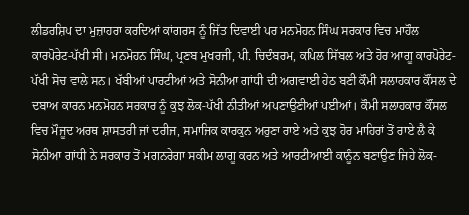ਲੀਡਰਸ਼ਿਪ ਦਾ ਮੁਜ਼ਾਹਰਾ ਕਰਦਿਆਂ ਕਾਂਗਰਸ ਨੂੰ ਜਿੱਤ ਦਿਵਾਈ ਪਰ ਮਨਮੋਹਨ ਸਿੰਘ ਸਰਕਾਰ ਵਿਚ ਮਾਹੌਲ ਕਾਰਪੋਰੇਟ-ਪੱਖੀ ਸੀ। ਮਨਮੋਹਨ ਸਿੰਘ, ਪ੍ਰਣਬ ਮੁਖਰਜੀ, ਪੀ. ਚਿਦੰਬਰਮ, ਕਪਿਲ ਸਿੱਬਲ ਅਤੇ ਹੋਰ ਆਗੂ ਕਾਰਪੋਰੇਟ-ਪੱਖੀ ਸੋਚ ਵਾਲੇ ਸਨ। ਖੱਬੀਆਂ ਪਾਰਟੀਆਂ ਅਤੇ ਸੋਨੀਆ ਗਾਂਧੀ ਦੀ ਅਗਵਾਈ ਹੇਠ ਬਣੀ ਕੌਮੀ ਸਲਾਹਕਾਰ ਕੌਂਸਲ ਦੇ ਦਬਾਅ ਕਾਰਨ ਮਨਮੋਹਨ ਸਰਕਾਰ ਨੂੰ ਕੁਝ ਲੋਕ-ਪੱਖੀ ਨੀਤੀਆਂ ਅਪਣਾਉਣੀਆਂ ਪਈਆਂ। ਕੌਮੀ ਸਲਾਹਕਾਰ ਕੌਂਸਲ ਵਿਚ ਮੌਜੂਦ ਅਰਥ ਸ਼ਾਸਤਰੀ ਜਾਂ ਦਰੀਜ, ਸਮਾਜਿਕ ਕਾਰਕੁਨ ਅਰੁਣਾ ਰਾਏ ਅਤੇ ਕੁਝ ਹੋਰ ਮਾਹਿਰਾਂ ਤੋਂ ਰਾਏ ਲੈ ਕੇ ਸੋਨੀਆ ਗਾਂਧੀ ਨੇ ਸਰਕਾਰ ਤੋਂ ਮਗਨਰੇਗਾ ਸਕੀਮ ਲਾਗੂ ਕਰਨ ਅਤੇ ਆਰਟੀਆਈ ਕਾਨੂੰਨ ਬਣਾਉਣ ਜਿਹੇ ਲੋਕ-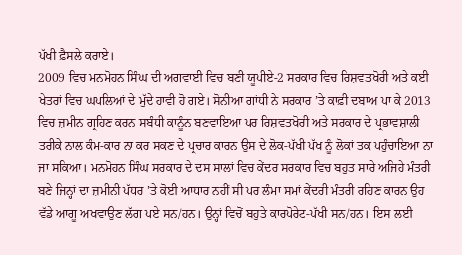ਪੱਖੀ ਫ਼ੈਸਲੇ ਕਰਾਏ।
2009 ਵਿਚ ਮਨਮੋਹਨ ਸਿੰਘ ਦੀ ਅਗਵਾਈ ਵਿਚ ਬਣੀ ਯੂਪੀਏ-2 ਸਰਕਾਰ ਵਿਚ ਰਿਸ਼ਵਤਖੋਰੀ ਅਤੇ ਕਈ ਖੇਤਰਾਂ ਵਿਚ ਘਪਲਿਆਂ ਦੇ ਮੁੱਦੇ ਹਾਵੀ ਹੋ ਗਏ। ਸੋਨੀਆ ਗਾਂਧੀ ਨੇ ਸਰਕਾਰ ’ਤੇ ਕਾਫ਼ੀ ਦਬਾਅ ਪਾ ਕੇ 2013 ਵਿਚ ਜ਼ਮੀਨ ਗ੍ਰਹਿਣ ਕਰਨ ਸਬੰਧੀ ਕਾਨੂੰਨ ਬਣਵਾਇਆ ਪਰ ਰਿਸ਼ਵਤਖੋਰੀ ਅਤੇ ਸਰਕਾਰ ਦੇ ਪ੍ਰਭਾਵਸ਼ਾਲੀ ਤਰੀਕੇ ਨਾਲ ਕੰਮ-ਕਾਰ ਨਾ ਕਰ ਸਕਣ ਦੇ ਪ੍ਰਚਾਰ ਕਾਰਨ ਉਸ ਦੇ ਲੋਕ-ਪੱਖੀ ਪੱਖ ਨੂੰ ਲੋਕਾਂ ਤਕ ਪਹੁੰਚਾਇਆ ਨਾ ਜਾ ਸਕਿਆ। ਮਨਮੋਹਨ ਸਿੰਘ ਸਰਕਾਰ ਦੇ ਦਸ ਸਾਲਾਂ ਵਿਚ ਕੇਂਦਰ ਸਰਕਾਰ ਵਿਚ ਬਹੁਤ ਸਾਰੇ ਅਜਿਹੇ ਮੰਤਰੀ ਬਣੇ ਜਿਨ੍ਹਾਂ ਦਾ ਜ਼ਮੀਨੀ ਪੱਧਰ ’ਤੇ ਕੋਈ ਆਧਾਰ ਨਹੀਂ ਸੀ ਪਰ ਲੰਮਾ ਸਮਾਂ ਕੇਂਦਰੀ ਮੰਤਰੀ ਰਹਿਣ ਕਾਰਨ ਉਹ ਵੱਡੇ ਆਗੂ ਅਖਵਾਉਣ ਲੱਗ ਪਏ ਸਨ/ਹਨ। ਉਨ੍ਹਾਂ ਵਿਚੋਂ ਬਹੁਤੇ ਕਾਰਪੋਰੇਟ-ਪੱਖੀ ਸਨ/ਹਨ। ਇਸ ਲਈ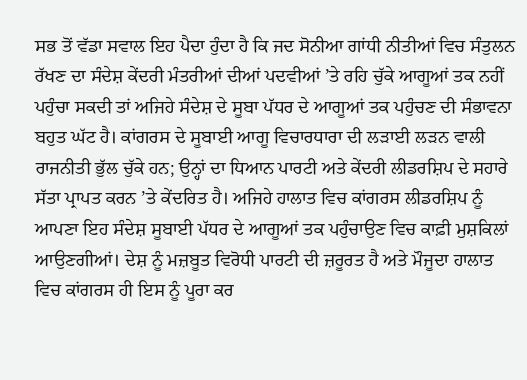ਸਭ ਤੋਂ ਵੱਡਾ ਸਵਾਲ ਇਹ ਪੈਦਾ ਹੁੰਦਾ ਹੈ ਕਿ ਜਦ ਸੋਨੀਆ ਗਾਂਧੀ ਨੀਤੀਆਂ ਵਿਚ ਸੰਤੁਲਨ ਰੱਖਣ ਦਾ ਸੰਦੇਸ਼ ਕੇਂਦਰੀ ਮੰਤਰੀਆਂ ਦੀਆਂ ਪਦਵੀਆਂ ’ਤੇ ਰਹਿ ਚੁੱਕੇ ਆਗੂਆਂ ਤਕ ਨਹੀਂ ਪਹੁੰਚਾ ਸਕਦੀ ਤਾਂ ਅਜਿਹੇ ਸੰਦੇਸ਼ ਦੇ ਸੂਬਾ ਪੱਧਰ ਦੇ ਆਗੂਆਂ ਤਕ ਪਹੁੰਚਣ ਦੀ ਸੰਭਾਵਨਾ ਬਹੁਤ ਘੱਟ ਹੈ। ਕਾਂਗਰਸ ਦੇ ਸੂਬਾਈ ਆਗੂ ਵਿਚਾਰਧਾਰਾ ਦੀ ਲੜਾਈ ਲੜਨ ਵਾਲੀ ਰਾਜਨੀਤੀ ਭੁੱਲ ਚੁੱਕੇ ਹਨ; ਉਨ੍ਹਾਂ ਦਾ ਧਿਆਨ ਪਾਰਟੀ ਅਤੇ ਕੇਂਦਰੀ ਲੀਡਰਸ਼ਿਪ ਦੇ ਸਹਾਰੇ ਸੱਤਾ ਪ੍ਰਾਪਤ ਕਰਨ ’ਤੇ ਕੇਂਦਰਿਤ ਹੈ। ਅਜਿਹੇ ਹਾਲਾਤ ਵਿਚ ਕਾਂਗਰਸ ਲੀਡਰਸ਼ਿਪ ਨੂੰ ਆਪਣਾ ਇਹ ਸੰਦੇਸ਼ ਸੂਬਾਈ ਪੱਧਰ ਦੇ ਆਗੂਆਂ ਤਕ ਪਹੁੰਚਾਉਣ ਵਿਚ ਕਾਫ਼ੀ ਮੁਸ਼ਕਿਲਾਂ ਆਉਣਗੀਆਂ। ਦੇਸ਼ ਨੂੰ ਮਜ਼ਬੂਤ ਵਿਰੋਧੀ ਪਾਰਟੀ ਦੀ ਜ਼ਰੂਰਤ ਹੈ ਅਤੇ ਮੌਜੂਦਾ ਹਾਲਾਤ ਵਿਚ ਕਾਂਗਰਸ ਹੀ ਇਸ ਨੂੰ ਪੂਰਾ ਕਰ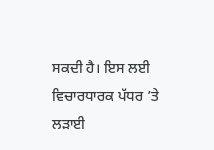ਸਕਦੀ ਹੈ। ਇਸ ਲਈ ਵਿਚਾਰਧਾਰਕ ਪੱਧਰ ’ਤੇ ਲੜਾਈ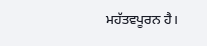ਮਹੱਤਵਪੂਰਨ ਹੈ।